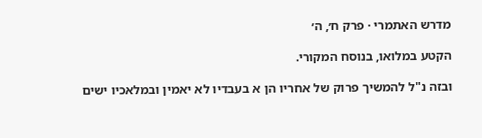מדרש האתמרי · פרק ח׳, ה׳

הקטע במלואו, בנוסח המקורי.

ובזה נ"ל להמשיך פרוק של אחריו הן א בעבדיו לא יאמין ובמלאכיו ישים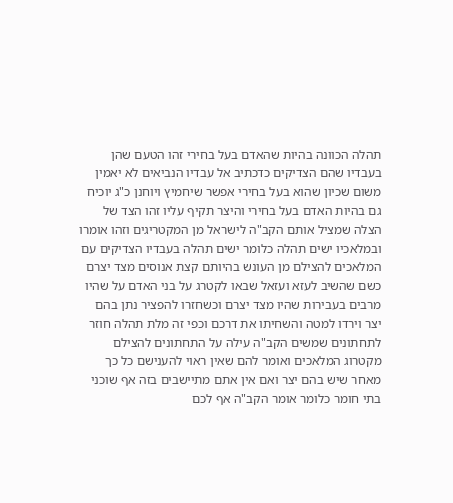תהלה הכוונה בהיות שהאדם בעל בחירי זהו הטעם שהן בעבדיו שהם הצדיקים כדכתיב אל עבדיו הנביאים לא יאמין משום שכיון שהוא בעל בחירי אפשר שיחמיץ ויוחנן כ"ג יוכיח גם בהיות האדם בעל בחירי והיצר תקיף עליו זהו הצד של הצלה שמציל אותם הקב"ה לישראל מן המקטריגים וזהו אומרו ובמלאכיו ישים תהלה כלומר ישים תהלה בעבדיו הצדיקים עם המלאכים להצילם מן העונש בהיותם קצת אנוסים מצד יצרם כשם שהשיב לעזא ועזאל שבאו לקטרג על בני האדם על שהיו מרבים בעבירות שהיו מצד יצרם וכשחזרו להפציר נתן בהם יצר וירדו למטה והשחיתו את דרכם וכפי זה מלת תהלה חוזר לתחתונים שמשים הקב"ה עילה על התחתונים להצילם מקטרוג המלאכים ואומר להם שאין ראוי להענישם כל כך מאחר שיש בהם יצר ואם אין אתם מתיישבים בזה אף שוכני בתי חומר כלומר אומר הקב"ה אף לכם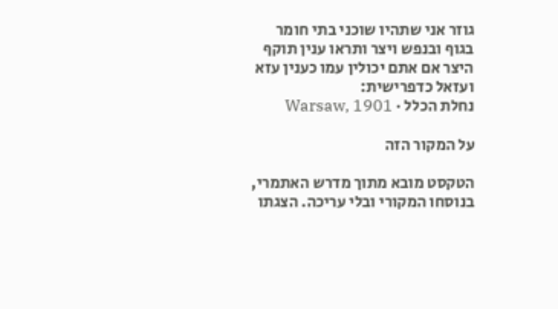גוזר אני שתהיו שוכני בתי חומר בגוף ובנפש ויצר ותראו ענין תוקף היצר אם אתם יכולין עמו כענין עזא ועזאל כדפרישית:
נחלת הכלל · Warsaw, 1901

על המקור הזה

הטקסט מובא מתוך מדרש האתמרי, בנוסחו המקורי ובלי עריכה. הצגתו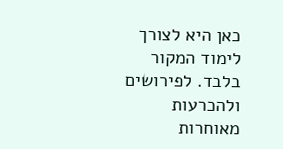כאן היא לצורך לימוד המקור בלבד. לפירושים ולהכרעות מאוחרות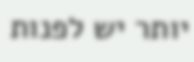יותר יש לפנות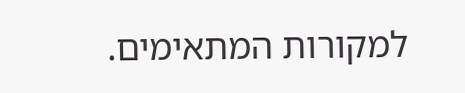למקורות המתאימים.